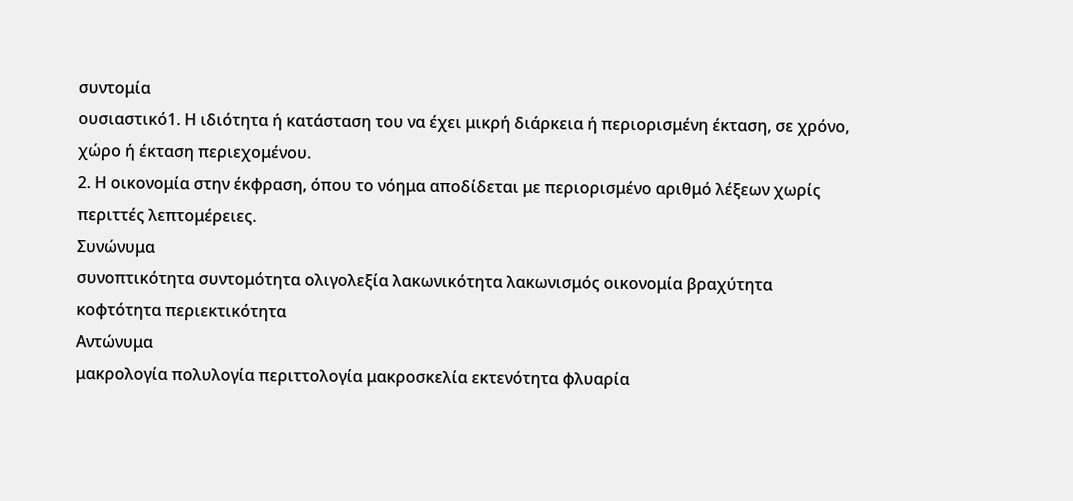συντομία
ουσιαστικό1. Η ιδιότητα ή κατάσταση του να έχει μικρή διάρκεια ή περιορισμένη έκταση, σε χρόνο, χώρο ή έκταση περιεχομένου.
2. Η οικονομία στην έκφραση, όπου το νόημα αποδίδεται με περιορισμένο αριθμό λέξεων χωρίς περιττές λεπτομέρειες.
Συνώνυμα
συνοπτικότητα συντομότητα ολιγολεξία λακωνικότητα λακωνισμός οικονομία βραχύτητα κοφτότητα περιεκτικότητα
Αντώνυμα
μακρολογία πολυλογία περιττολογία μακροσκελία εκτενότητα φλυαρία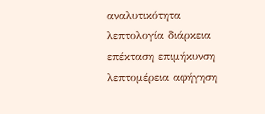αναλυτικότητα λεπτολογία διάρκεια επέκταση επιμήκυνση λεπτομέρεια αφήγηση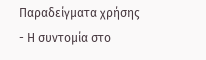Παραδείγματα χρήσης
- Η συντομία στο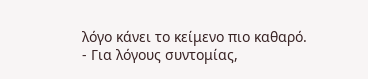λόγο κάνει το κείμενο πιο καθαρό.
- Για λόγους συντομίας,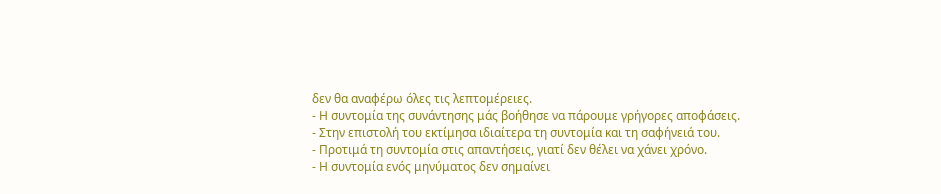δεν θα αναφέρω όλες τις λεπτομέρειες.
- Η συντομία της συνάντησης μάς βοήθησε να πάρουμε γρήγορες αποφάσεις.
- Στην επιστολή του εκτίμησα ιδιαίτερα τη συντομία και τη σαφήνειά του.
- Προτιμά τη συντομία στις απαντήσεις, γιατί δεν θέλει να χάνει χρόνο.
- Η συντομία ενός μηνύματος δεν σημαίνει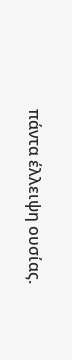πάντα έλλειψη ουσίας.